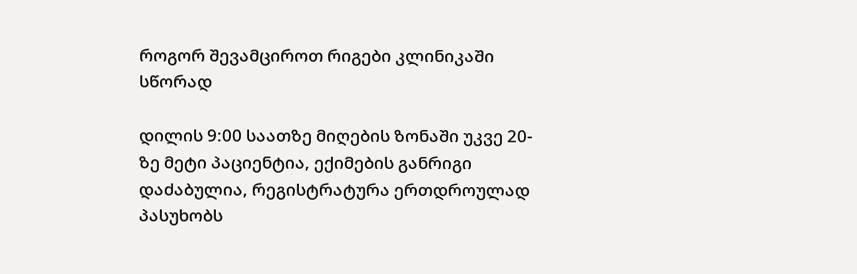როგორ შევამციროთ რიგები კლინიკაში სწორად

დილის 9:00 საათზე მიღების ზონაში უკვე 20-ზე მეტი პაციენტია, ექიმების განრიგი დაძაბულია, რეგისტრატურა ერთდროულად პასუხობს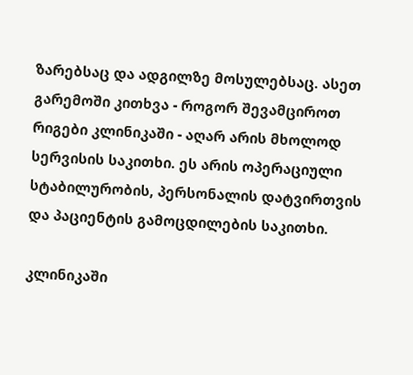ზარებსაც და ადგილზე მოსულებსაც. ასეთ გარემოში კითხვა - როგორ შევამციროთ რიგები კლინიკაში - აღარ არის მხოლოდ სერვისის საკითხი. ეს არის ოპერაციული სტაბილურობის, პერსონალის დატვირთვის და პაციენტის გამოცდილების საკითხი.

კლინიკაში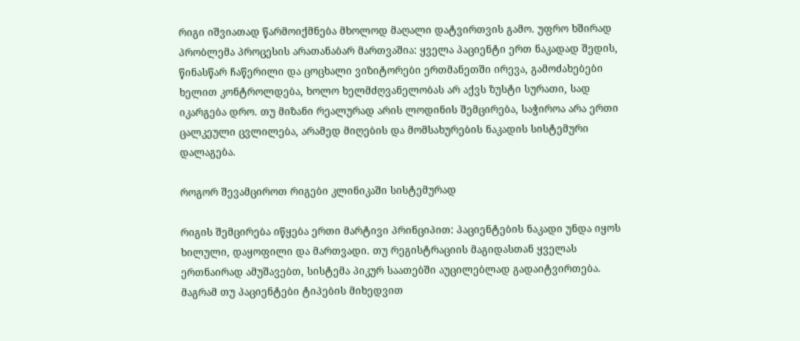რიგი იშვიათად წარმოიქმნება მხოლოდ მაღალი დატვირთვის გამო. უფრო ხშირად პრობლემა პროცესის არათანაბარ მართვაშია: ყველა პაციენტი ერთ ნაკადად შედის, წინასწარ ჩაწერილი და ცოცხალი ვიზიტორები ერთმანეთში ირევა, გამოძახებები ხელით კონტროლდება, ხოლო ხელმძღვანელობას არ აქვს ზუსტი სურათი, სად იკარგება დრო. თუ მიზანი რეალურად არის ლოდინის შემცირება, საჭიროა არა ერთი ცალკეული ცვლილება, არამედ მიღების და მომსახურების ნაკადის სისტემური დალაგება.

როგორ შევამციროთ რიგები კლინიკაში სისტემურად

რიგის შემცირება იწყება ერთი მარტივი პრინციპით: პაციენტების ნაკადი უნდა იყოს ხილული, დაყოფილი და მართვადი. თუ რეგისტრაციის მაგიდასთან ყველას ერთნაირად ამუშავებთ, სისტემა პიკურ საათებში აუცილებლად გადაიტვირთება. მაგრამ თუ პაციენტები ტიპების მიხედვით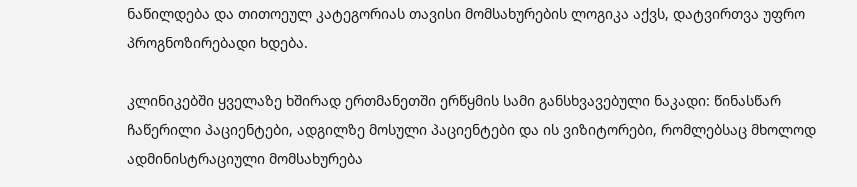ნაწილდება და თითოეულ კატეგორიას თავისი მომსახურების ლოგიკა აქვს, დატვირთვა უფრო პროგნოზირებადი ხდება.

კლინიკებში ყველაზე ხშირად ერთმანეთში ერწყმის სამი განსხვავებული ნაკადი: წინასწარ ჩაწერილი პაციენტები, ადგილზე მოსული პაციენტები და ის ვიზიტორები, რომლებსაც მხოლოდ ადმინისტრაციული მომსახურება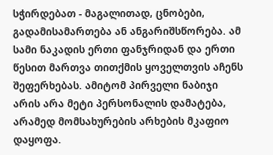სჭირდებათ - მაგალითად, ცნობები, გადამისამართება ან ანგარიშსწორება. ამ სამი ნაკადის ერთი ფანჯრიდან და ერთი წესით მართვა თითქმის ყოველთვის აჩენს შეფერხებას. ამიტომ პირველი ნაბიჯი არის არა მეტი პერსონალის დამატება, არამედ მომსახურების არხების მკაფიო დაყოფა.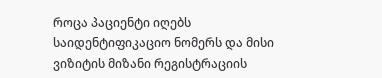როცა პაციენტი იღებს საიდენტიფიკაციო ნომერს და მისი ვიზიტის მიზანი რეგისტრაციის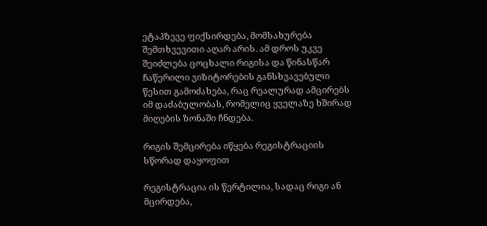ეტაპზევე ფიქსირდება, მომსახურება შემთხვევითი აღარ არის. ამ დროს უკვე შეიძლება ცოცხალი რიგისა და წინასწარ ჩაწერილი ვიზიტორების განსხვავებული წესით გამოძახება, რაც რეალურად ამცირებს იმ დაძაბულობას, რომელიც ყველაზე ხშირად მიღების ზონაში ჩნდება.

რიგის შემცირება იწყება რეგისტრაციის სწორად დაყოფით

რეგისტრაცია ის წერტილია, სადაც რიგი ან მცირდება,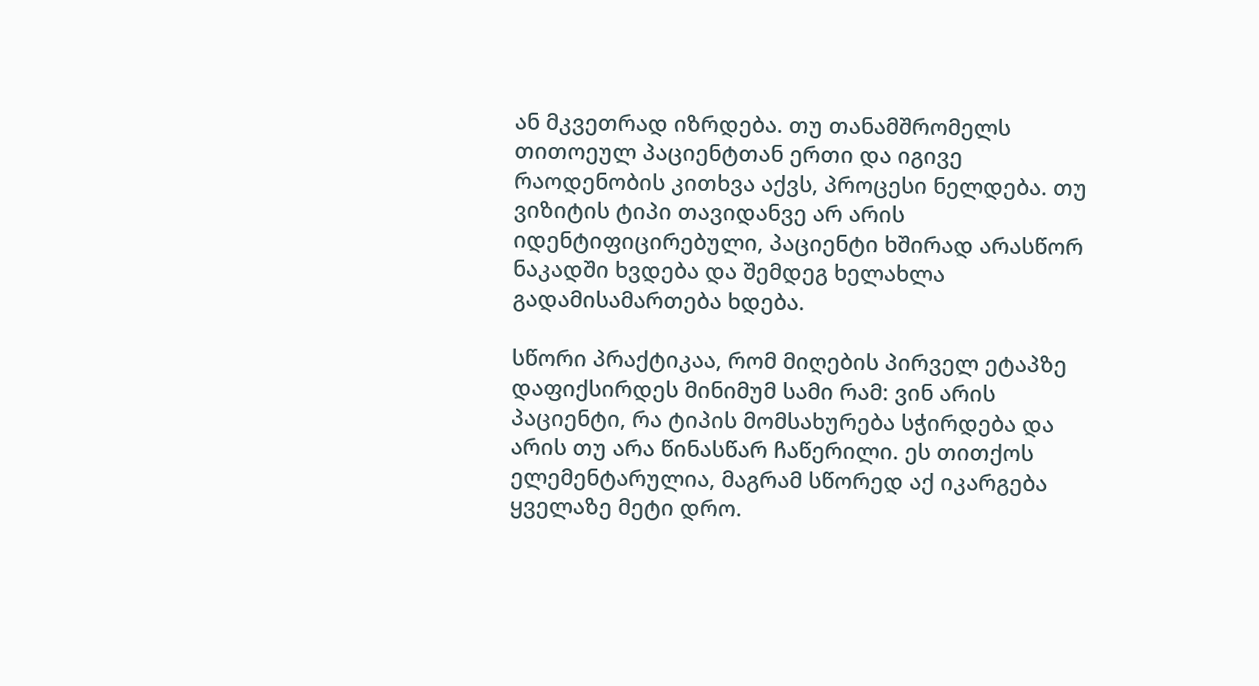ან მკვეთრად იზრდება. თუ თანამშრომელს თითოეულ პაციენტთან ერთი და იგივე რაოდენობის კითხვა აქვს, პროცესი ნელდება. თუ ვიზიტის ტიპი თავიდანვე არ არის იდენტიფიცირებული, პაციენტი ხშირად არასწორ ნაკადში ხვდება და შემდეგ ხელახლა გადამისამართება ხდება.

სწორი პრაქტიკაა, რომ მიღების პირველ ეტაპზე დაფიქსირდეს მინიმუმ სამი რამ: ვინ არის პაციენტი, რა ტიპის მომსახურება სჭირდება და არის თუ არა წინასწარ ჩაწერილი. ეს თითქოს ელემენტარულია, მაგრამ სწორედ აქ იკარგება ყველაზე მეტი დრო.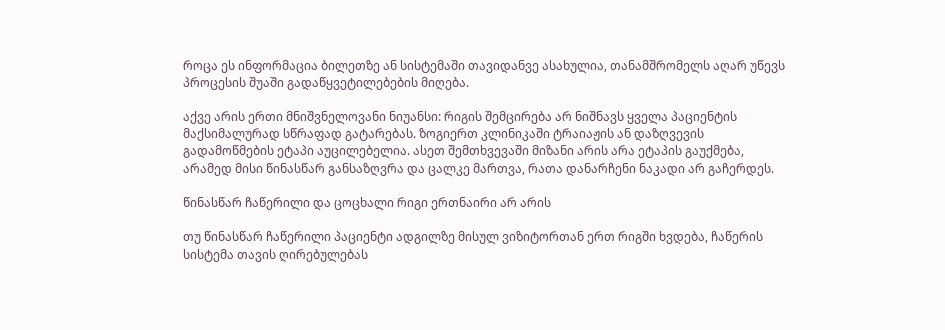როცა ეს ინფორმაცია ბილეთზე ან სისტემაში თავიდანვე ასახულია, თანამშრომელს აღარ უწევს პროცესის შუაში გადაწყვეტილებების მიღება.

აქვე არის ერთი მნიშვნელოვანი ნიუანსი: რიგის შემცირება არ ნიშნავს ყველა პაციენტის მაქსიმალურად სწრაფად გატარებას. ზოგიერთ კლინიკაში ტრაიაჟის ან დაზღვევის გადამოწმების ეტაპი აუცილებელია. ასეთ შემთხვევაში მიზანი არის არა ეტაპის გაუქმება, არამედ მისი წინასწარ განსაზღვრა და ცალკე მართვა, რათა დანარჩენი ნაკადი არ გაჩერდეს.

წინასწარ ჩაწერილი და ცოცხალი რიგი ერთნაირი არ არის

თუ წინასწარ ჩაწერილი პაციენტი ადგილზე მისულ ვიზიტორთან ერთ რიგში ხვდება, ჩაწერის სისტემა თავის ღირებულებას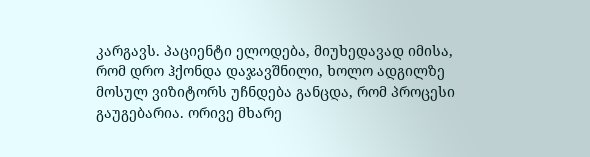კარგავს. პაციენტი ელოდება, მიუხედავად იმისა, რომ დრო ჰქონდა დაჯავშნილი, ხოლო ადგილზე მოსულ ვიზიტორს უჩნდება განცდა, რომ პროცესი გაუგებარია. ორივე მხარე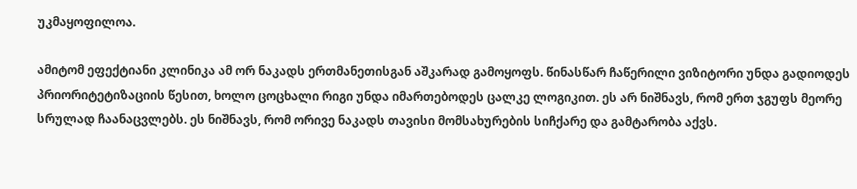უკმაყოფილოა.

ამიტომ ეფექტიანი კლინიკა ამ ორ ნაკადს ერთმანეთისგან აშკარად გამოყოფს. წინასწარ ჩაწერილი ვიზიტორი უნდა გადიოდეს პრიორიტეტიზაციის წესით, ხოლო ცოცხალი რიგი უნდა იმართებოდეს ცალკე ლოგიკით. ეს არ ნიშნავს, რომ ერთ ჯგუფს მეორე სრულად ჩაანაცვლებს. ეს ნიშნავს, რომ ორივე ნაკადს თავისი მომსახურების სიჩქარე და გამტარობა აქვს.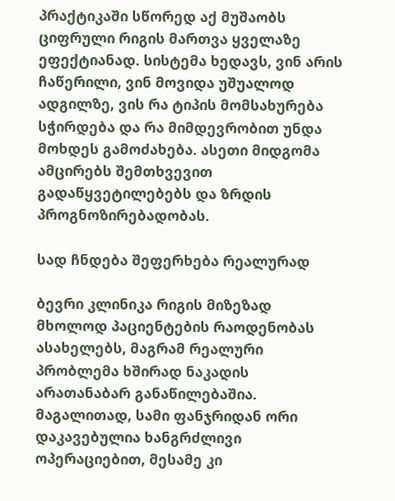პრაქტიკაში სწორედ აქ მუშაობს ციფრული რიგის მართვა ყველაზე ეფექტიანად. სისტემა ხედავს, ვინ არის ჩაწერილი, ვინ მოვიდა უშუალოდ ადგილზე, ვის რა ტიპის მომსახურება სჭირდება და რა მიმდევრობით უნდა მოხდეს გამოძახება. ასეთი მიდგომა ამცირებს შემთხვევით გადაწყვეტილებებს და ზრდის პროგნოზირებადობას.

სად ჩნდება შეფერხება რეალურად

ბევრი კლინიკა რიგის მიზეზად მხოლოდ პაციენტების რაოდენობას ასახელებს, მაგრამ რეალური პრობლემა ხშირად ნაკადის არათანაბარ განაწილებაშია. მაგალითად, სამი ფანჯრიდან ორი დაკავებულია ხანგრძლივი ოპერაციებით, მესამე კი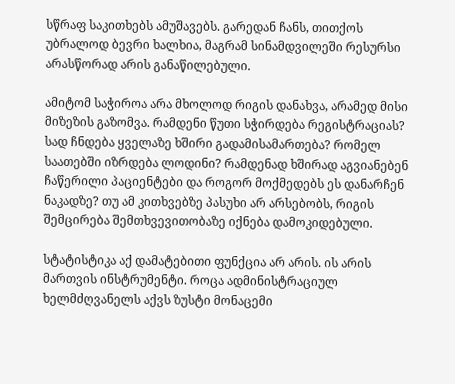სწრაფ საკითხებს ამუშავებს. გარედან ჩანს, თითქოს უბრალოდ ბევრი ხალხია, მაგრამ სინამდვილეში რესურსი არასწორად არის განაწილებული.

ამიტომ საჭიროა არა მხოლოდ რიგის დანახვა, არამედ მისი მიზეზის გაზომვა. რამდენი წუთი სჭირდება რეგისტრაციას? სად ჩნდება ყველაზე ხშირი გადამისამართება? რომელ საათებში იზრდება ლოდინი? რამდენად ხშირად აგვიანებენ ჩაწერილი პაციენტები და როგორ მოქმედებს ეს დანარჩენ ნაკადზე? თუ ამ კითხვებზე პასუხი არ არსებობს, რიგის შემცირება შემთხვევითობაზე იქნება დამოკიდებული.

სტატისტიკა აქ დამატებითი ფუნქცია არ არის. ის არის მართვის ინსტრუმენტი. როცა ადმინისტრაციულ ხელმძღვანელს აქვს ზუსტი მონაცემი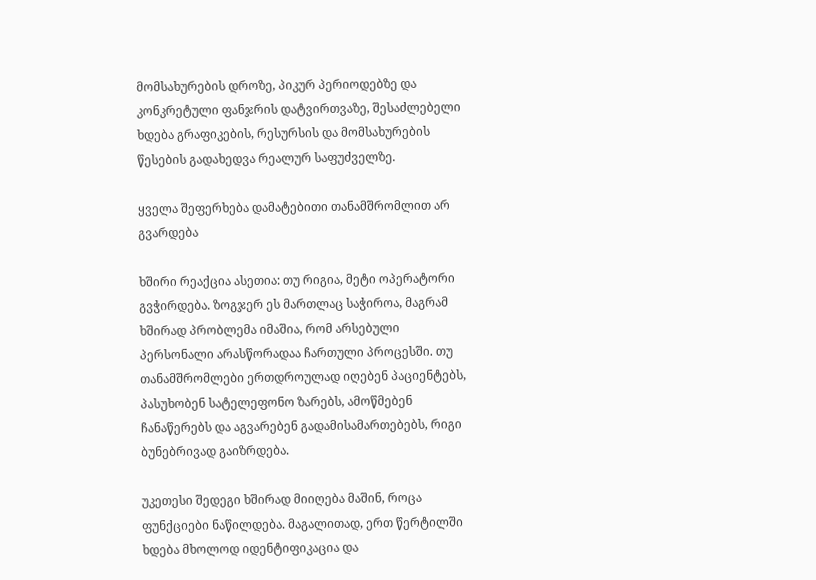მომსახურების დროზე, პიკურ პერიოდებზე და კონკრეტული ფანჯრის დატვირთვაზე, შესაძლებელი ხდება გრაფიკების, რესურსის და მომსახურების წესების გადახედვა რეალურ საფუძველზე.

ყველა შეფერხება დამატებითი თანამშრომლით არ გვარდება

ხშირი რეაქცია ასეთია: თუ რიგია, მეტი ოპერატორი გვჭირდება. ზოგჯერ ეს მართლაც საჭიროა, მაგრამ ხშირად პრობლემა იმაშია, რომ არსებული პერსონალი არასწორადაა ჩართული პროცესში. თუ თანამშრომლები ერთდროულად იღებენ პაციენტებს, პასუხობენ სატელეფონო ზარებს, ამოწმებენ ჩანაწერებს და აგვარებენ გადამისამართებებს, რიგი ბუნებრივად გაიზრდება.

უკეთესი შედეგი ხშირად მიიღება მაშინ, როცა ფუნქციები ნაწილდება. მაგალითად, ერთ წერტილში ხდება მხოლოდ იდენტიფიკაცია და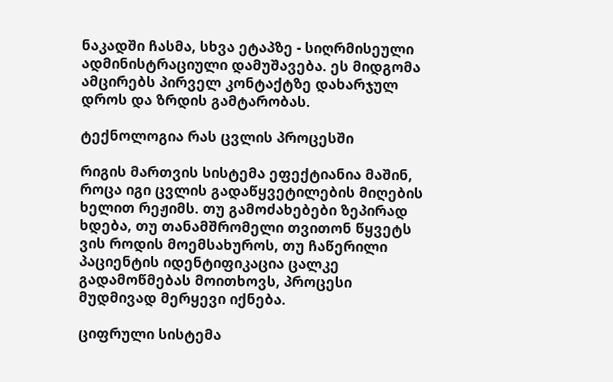ნაკადში ჩასმა, სხვა ეტაპზე - სიღრმისეული ადმინისტრაციული დამუშავება. ეს მიდგომა ამცირებს პირველ კონტაქტზე დახარჯულ დროს და ზრდის გამტარობას.

ტექნოლოგია რას ცვლის პროცესში

რიგის მართვის სისტემა ეფექტიანია მაშინ, როცა იგი ცვლის გადაწყვეტილების მიღების ხელით რეჟიმს. თუ გამოძახებები ზეპირად ხდება, თუ თანამშრომელი თვითონ წყვეტს ვის როდის მოემსახუროს, თუ ჩაწერილი პაციენტის იდენტიფიკაცია ცალკე გადამოწმებას მოითხოვს, პროცესი მუდმივად მერყევი იქნება.

ციფრული სისტემა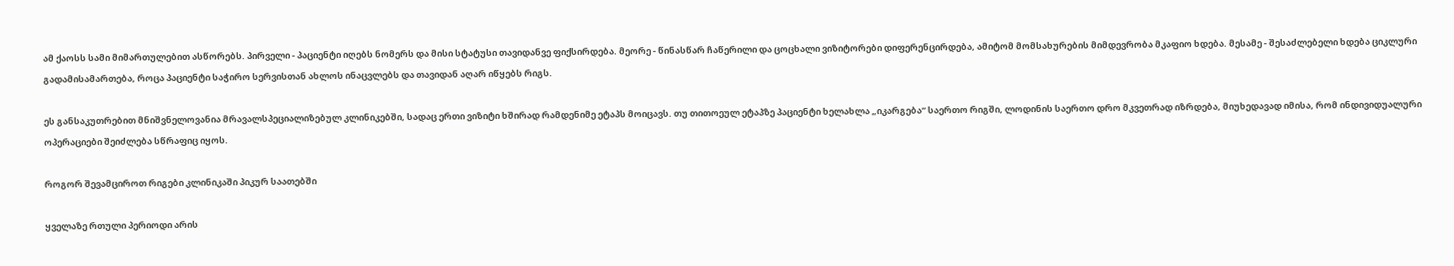ამ ქაოსს სამი მიმართულებით ასწორებს. პირველი - პაციენტი იღებს ნომერს და მისი სტატუსი თავიდანვე ფიქსირდება. მეორე - წინასწარ ჩაწერილი და ცოცხალი ვიზიტორები დიფერენცირდება, ამიტომ მომსახურების მიმდევრობა მკაფიო ხდება. მესამე - შესაძლებელი ხდება ციკლური გადამისამართება, როცა პაციენტი საჭირო სერვისთან ახლოს ინაცვლებს და თავიდან აღარ იწყებს რიგს.

ეს განსაკუთრებით მნიშვნელოვანია მრავალსპეციალიზებულ კლინიკებში, სადაც ერთი ვიზიტი ხშირად რამდენიმე ეტაპს მოიცავს. თუ თითოეულ ეტაპზე პაციენტი ხელახლა „იკარგება“ საერთო რიგში, ლოდინის საერთო დრო მკვეთრად იზრდება, მიუხედავად იმისა, რომ ინდივიდუალური ოპერაციები შეიძლება სწრაფიც იყოს.

როგორ შევამციროთ რიგები კლინიკაში პიკურ საათებში

ყველაზე რთული პერიოდი არის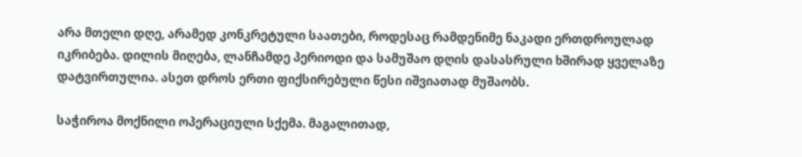არა მთელი დღე, არამედ კონკრეტული საათები, როდესაც რამდენიმე ნაკადი ერთდროულად იკრიბება. დილის მიღება, ლანჩამდე პერიოდი და სამუშაო დღის დასასრული ხშირად ყველაზე დატვირთულია. ასეთ დროს ერთი ფიქსირებული წესი იშვიათად მუშაობს.

საჭიროა მოქნილი ოპერაციული სქემა. მაგალითად,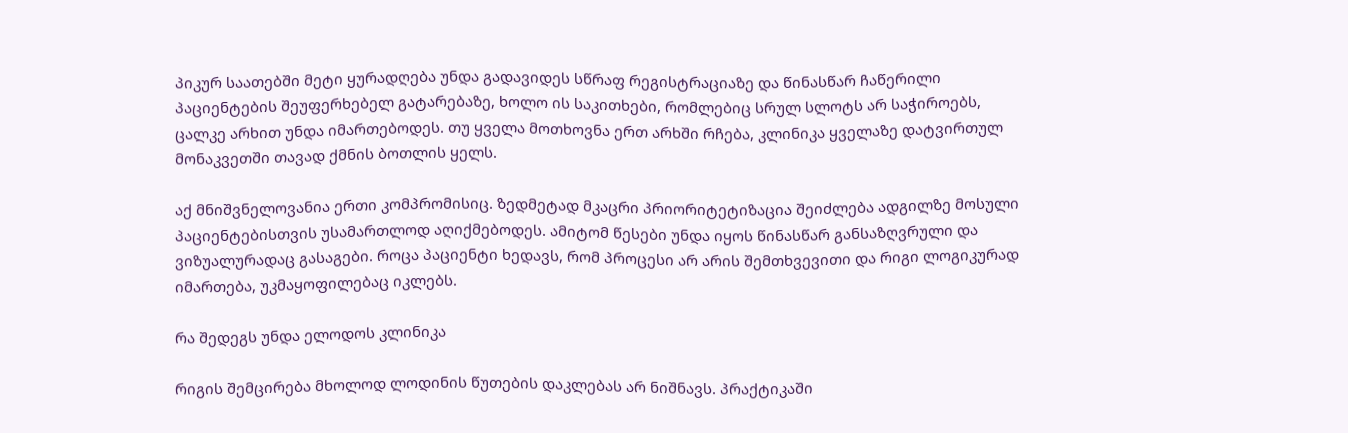პიკურ საათებში მეტი ყურადღება უნდა გადავიდეს სწრაფ რეგისტრაციაზე და წინასწარ ჩაწერილი პაციენტების შეუფერხებელ გატარებაზე, ხოლო ის საკითხები, რომლებიც სრულ სლოტს არ საჭიროებს, ცალკე არხით უნდა იმართებოდეს. თუ ყველა მოთხოვნა ერთ არხში რჩება, კლინიკა ყველაზე დატვირთულ მონაკვეთში თავად ქმნის ბოთლის ყელს.

აქ მნიშვნელოვანია ერთი კომპრომისიც. ზედმეტად მკაცრი პრიორიტეტიზაცია შეიძლება ადგილზე მოსული პაციენტებისთვის უსამართლოდ აღიქმებოდეს. ამიტომ წესები უნდა იყოს წინასწარ განსაზღვრული და ვიზუალურადაც გასაგები. როცა პაციენტი ხედავს, რომ პროცესი არ არის შემთხვევითი და რიგი ლოგიკურად იმართება, უკმაყოფილებაც იკლებს.

რა შედეგს უნდა ელოდოს კლინიკა

რიგის შემცირება მხოლოდ ლოდინის წუთების დაკლებას არ ნიშნავს. პრაქტიკაში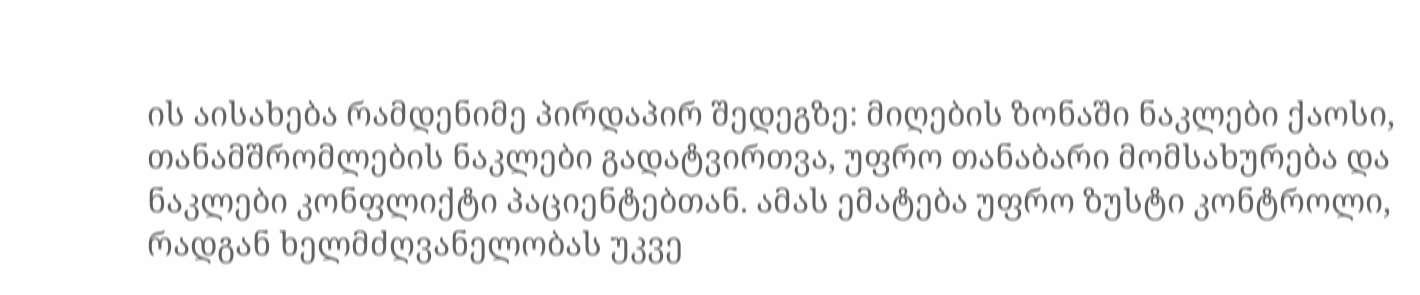ის აისახება რამდენიმე პირდაპირ შედეგზე: მიღების ზონაში ნაკლები ქაოსი, თანამშრომლების ნაკლები გადატვირთვა, უფრო თანაბარი მომსახურება და ნაკლები კონფლიქტი პაციენტებთან. ამას ემატება უფრო ზუსტი კონტროლი, რადგან ხელმძღვანელობას უკვე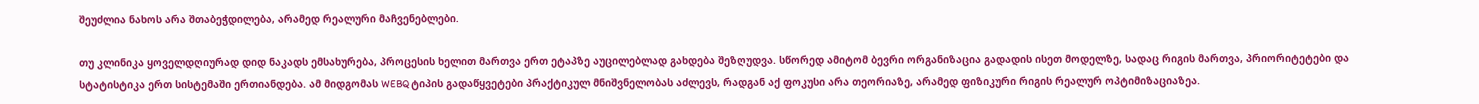შეუძლია ნახოს არა შთაბეჭდილება, არამედ რეალური მაჩვენებლები.

თუ კლინიკა ყოველდღიურად დიდ ნაკადს ემსახურება, პროცესის ხელით მართვა ერთ ეტაპზე აუცილებლად გახდება შეზღუდვა. სწორედ ამიტომ ბევრი ორგანიზაცია გადადის ისეთ მოდელზე, სადაც რიგის მართვა, პრიორიტეტები და სტატისტიკა ერთ სისტემაში ერთიანდება. ამ მიდგომას WEBQ ტიპის გადაწყვეტები პრაქტიკულ მნიშვნელობას აძლევს, რადგან აქ ფოკუსი არა თეორიაზე, არამედ ფიზიკური რიგის რეალურ ოპტიმიზაციაზეა.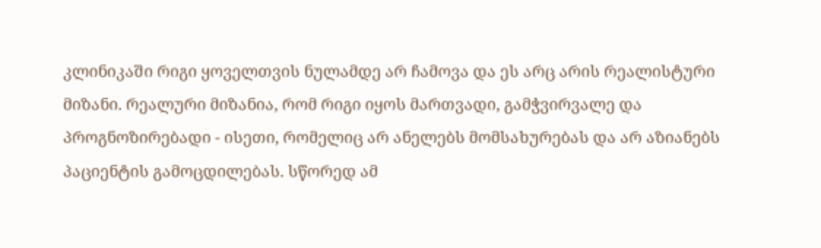კლინიკაში რიგი ყოველთვის ნულამდე არ ჩამოვა და ეს არც არის რეალისტური მიზანი. რეალური მიზანია, რომ რიგი იყოს მართვადი, გამჭვირვალე და პროგნოზირებადი - ისეთი, რომელიც არ ანელებს მომსახურებას და არ აზიანებს პაციენტის გამოცდილებას. სწორედ ამ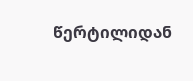წერტილიდან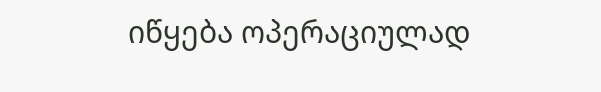იწყება ოპერაციულად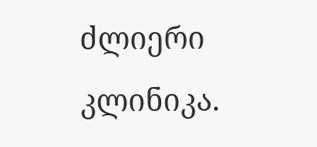ძლიერი კლინიკა.